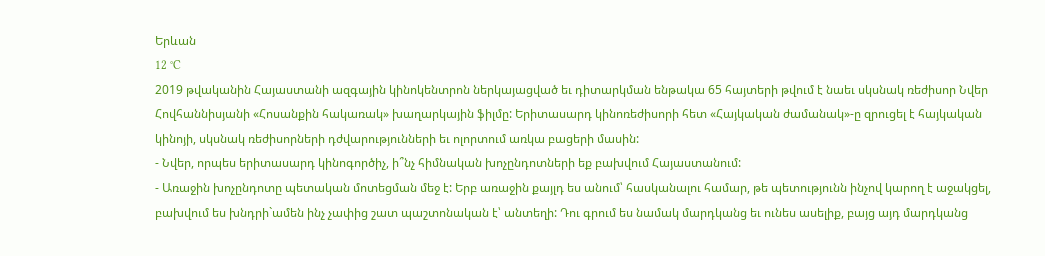Երևան
12 °C
2019 թվականին Հայաստանի ազգային կինոկենտրոն ներկայացված եւ դիտարկման ենթակա 65 հայտերի թվում է նաեւ սկսնակ ռեժիսոր Նվեր Հովհաննիսյանի «Հոսանքին հակառակ» խաղարկային ֆիլմը: Երիտասարդ կինոռեժիսորի հետ «Հայկական ժամանակ»-ը զրուցել է հայկական կինոյի, սկսնակ ռեժիսորների դժվարությունների եւ ոլորտում առկա բացերի մասին:
- Նվեր, որպես երիտասարդ կինոգործիչ, ի՞նչ հիմնական խոչընդոտների եք բախվում Հայաստանում:
- Առաջին խոչընդոտը պետական մոտեցման մեջ է: Երբ առաջին քայլդ ես անում՝ հասկանալու համար, թե պետությունն ինչով կարող է աջակցել, բախվում ես խնդրի`ամեն ինչ չափից շատ պաշտոնական է՝ անտեղի: Դու գրում ես նամակ մարդկանց եւ ունես ասելիք, բայց այդ մարդկանց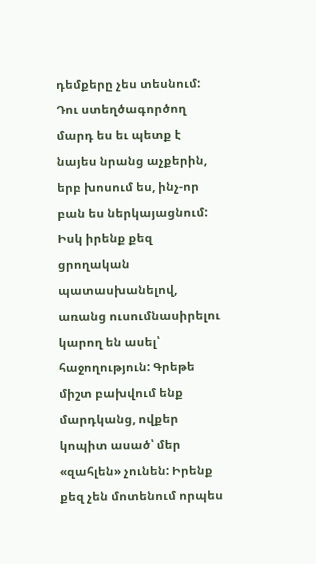դեմքերը չես տեսնում: Դու ստեղծագործող մարդ ես եւ պետք է նայես նրանց աչքերին, երբ խոսում ես, ինչ-որ բան ես ներկայացնում: Իսկ իրենք քեզ ցրողական պատասխանելով, առանց ուսումնասիրելու կարող են ասել՝ հաջողություն: Գրեթե միշտ բախվում ենք մարդկանց, ովքեր կոպիտ ասած՝ մեր «զահլեն» չունեն: Իրենք քեզ չեն մոտենում որպես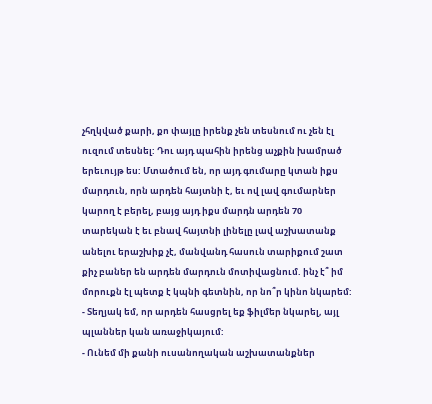չհղկված քարի, քո փայլը իրենք չեն տեսնում ու չեն էլ ուզում տեսնել: Դու այդ պահին իրենց աչքին խամրած երեւույթ ես: Մտածում են, որ այդ գումարը կտան իքս մարդուն, որն արդեն հայտնի է, եւ ով լավ գումարներ կարող է բերել, բայց այդ իքս մարդն արդեն 70 տարեկան է եւ բնավ հայտնի լինելը լավ աշխատանք անելու երաշխիք չէ, մանվանդ հասուն տարիքում շատ քիչ բաներ են արդեն մարդուն մոտիվացնում. ինչ է՞ իմ մորուքն էլ պետք է կպնի գետնին, որ նո՞ր կինո նկարեմ:
- Տեղյակ եմ, որ արդեն հասցրել եք ֆիլմեր նկարել, այլ պլաններ կան առաջիկայում:
- Ունեմ մի քանի ուսանողական աշխատանքներ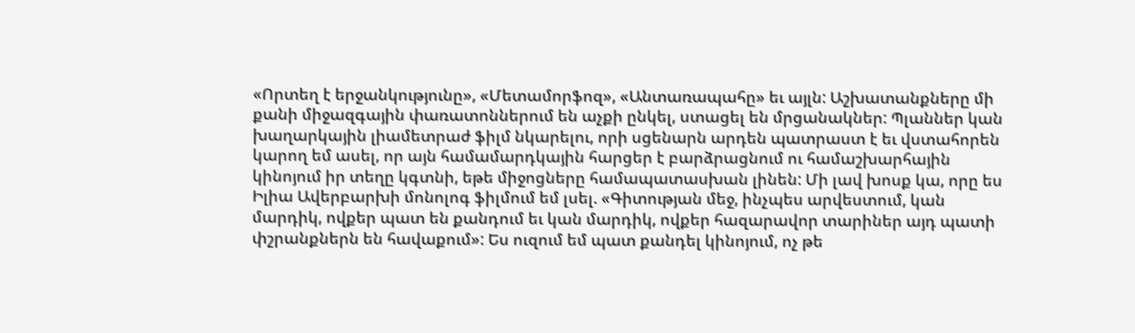«Որտեղ է երջանկությունը», «Մետամորֆոզ», «Անտառապահը» եւ այլն: Աշխատանքները մի քանի միջազգային փառատոններում են աչքի ընկել, ստացել են մրցանակներ: Պլաններ կան խաղարկային լիամետրաժ ֆիլմ նկարելու, որի սցենարն արդեն պատրաստ է եւ վստահորեն կարող եմ ասել, որ այն համամարդկային հարցեր է բարձրացնում ու համաշխարհային կինոյում իր տեղը կգտնի, եթե միջոցները համապատասխան լինեն: Մի լավ խոսք կա, որը ես Իլիա Ավերբարխի մոնոլոգ ֆիլմում եմ լսել. «Գիտության մեջ, ինչպես արվեստում, կան մարդիկ, ովքեր պատ են քանդում եւ կան մարդիկ, ովքեր հազարավոր տարիներ այդ պատի փշրանքներն են հավաքում»: Ես ուզում եմ պատ քանդել կինոյում, ոչ թե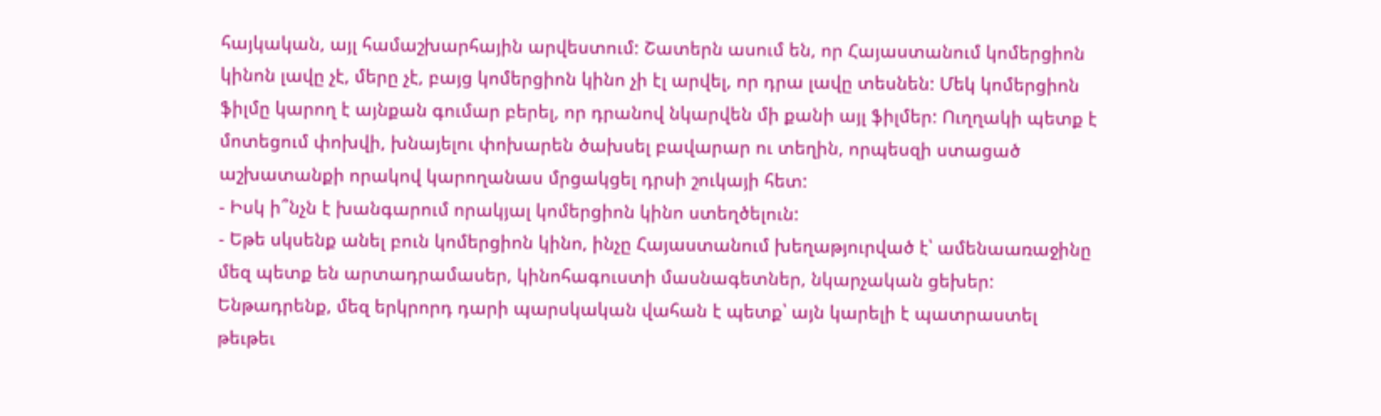հայկական, այլ համաշխարհային արվեստում: Շատերն ասում են, որ Հայաստանում կոմերցիոն կինոն լավը չէ, մերը չէ, բայց կոմերցիոն կինո չի էլ արվել, որ դրա լավը տեսնեն: Մեկ կոմերցիոն ֆիլմը կարող է այնքան գումար բերել, որ դրանով նկարվեն մի քանի այլ ֆիլմեր: Ուղղակի պետք է մոտեցում փոխվի, խնայելու փոխարեն ծախսել բավարար ու տեղին, որպեսզի ստացած աշխատանքի որակով կարողանաս մրցակցել դրսի շուկայի հետ:
- Իսկ ի՞նչն է խանգարում որակյալ կոմերցիոն կինո ստեղծելուն:
- Եթե սկսենք անել բուն կոմերցիոն կինո, ինչը Հայաստանում խեղաթյուրված է՝ ամենաառաջինը մեզ պետք են արտադրամասեր, կինոհագուստի մասնագետներ, նկարչական ցեխեր: Ենթադրենք, մեզ երկրորդ դարի պարսկական վահան է պետք՝ այն կարելի է պատրաստել թեւթեւ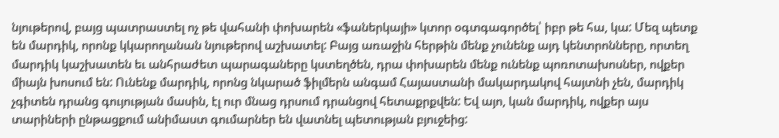նյութերով, բայց պատրաստել ոչ թե վահանի փոխարեն «ֆաներկայի» կտոր օգտգագործել՝ իբր թե հա, կա: Մեզ պետք են մարդիկ, որոնք կկարողանան նյութերով աշխատել: Բայց առաջին հերթին մենք չունենք այդ կենտրոնները, որտեղ մարդիկ կաշխատեն եւ անհրաժետ պարագաները կստեղծեն, դրա փոխարեն մենք ունենք պոռոտախոսներ, ովքեր միայն խոսում են: Ունենք մարդիկ, որոնց նկարած ֆիլմերն անգամ Հայաստանի մակարդակով հայտնի չեն, մարդիկ չգիտեն դրանց գույության մասին, էլ ուր մնաց դրսում դրանցով հետաքրքվեն: Եվ այո, կան մարդիկ, ովքեր այս տարիների ընթացքում անիմաստ գումարներ են վատնել պետության բյուջեից: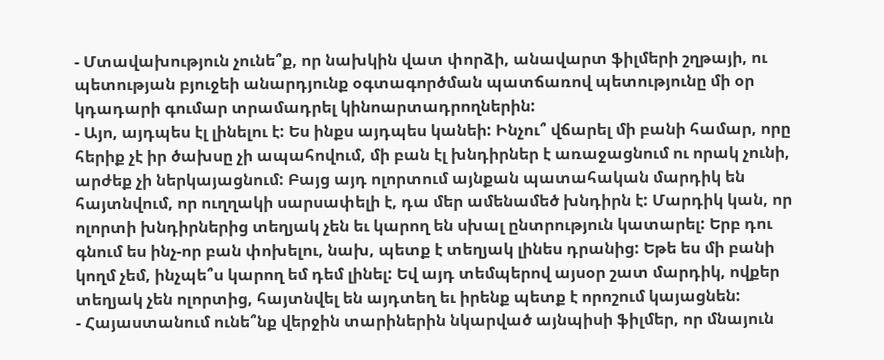- Մտավախություն չունե՞ք, որ նախկին վատ փորձի, անավարտ ֆիլմերի շղթայի, ու պետության բյուջեի անարդյունք օգտագործման պատճառով պետությունը մի օր կդադարի գումար տրամադրել կինոարտադրողներին:
- Այո, այդպես էլ լինելու է: Ես ինքս այդպես կանեի: Ինչու՞ վճարել մի բանի համար, որը հերիք չէ իր ծախսը չի ապահովում, մի բան էլ խնդիրներ է առաջացնում ու որակ չունի, արժեք չի ներկայացնում: Բայց այդ ոլորտում այնքան պատահական մարդիկ են հայտնվում, որ ուղղակի սարսափելի է, դա մեր ամենամեծ խնդիրն է: Մարդիկ կան, որ ոլորտի խնդիրներից տեղյակ չեն եւ կարող են սխալ ընտրություն կատարել: Երբ դու գնում ես ինչ-որ բան փոխելու, նախ, պետք է տեղյակ լինես դրանից: Եթե ես մի բանի կողմ չեմ, ինչպե՞ս կարող եմ դեմ լինել: Եվ այդ տեմպերով այսօր շատ մարդիկ, ովքեր տեղյակ չեն ոլորտից, հայտնվել են այդտեղ եւ իրենք պետք է որոշում կայացնեն:
- Հայաստանում ունե՞նք վերջին տարիներին նկարված այնպիսի ֆիլմեր, որ մնայուն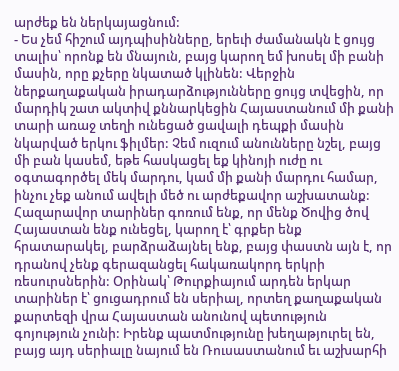արժեք են ներկայացնում:
- Ես չեմ հիշում այդպիսինները, երեւի ժամանակն է ցույց տալիս՝ որոնք են մնայուն, բայց կարող եմ խոսել մի բանի մասին, որը քչերը նկատած կլինեն: Վերջին ներքաղաքական իրադարձությունները ցույց տվեցին, որ մարդիկ շատ ակտիվ քննարկեցին Հայաստանում մի քանի տարի առաջ տեղի ունեցած ցավալի դեպքի մասին նկարված երկու ֆիլմեր: Չեմ ուզում անունները նշել, բայց մի բան կասեմ, եթե հասկացել եք կինոյի ուժը ու օգտագործել մեկ մարդու, կամ մի քանի մարդու համար, ինչու չեք անում ավելի մեծ ու արժեքավոր աշխատանք: Հազարավոր տարիներ գոռում ենք, որ մենք Ծովից ծով Հայաստան ենք ունեցել, կարող է՝ գրքեր ենք հրատարակել, բարձրաձայնել ենք, բայց փաստն այն է, որ դրանով չենք գերազանցել հակառակորդ երկրի ռեսուրսներին: Օրինակ՝ Թուրքիայում արդեն երկար տարիներ է՝ ցուցադրում են սերիալ, որտեղ քաղաքական քարտեզի վրա Հայաստան անունով պետություն գոյություն չունի: Իրենք պատմությունը խեղաթյուրել են, բայց այդ սերիալը նայում են Ռուսաստանում եւ աշխարհի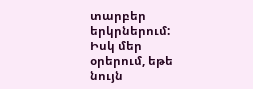տարբեր երկրներում: Իսկ մեր օրերում, եթե նույն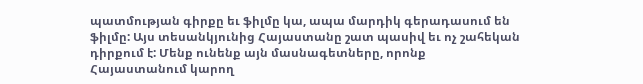պատմության գիրքը եւ ֆիլմը կա, ապա մարդիկ գերադասում են ֆիլմը: Այս տեսանկյունից Հայաստանը շատ պասիվ եւ ոչ շահեկան դիրքում է: Մենք ունենք այն մասնագետները, որոնք Հայաստանում կարող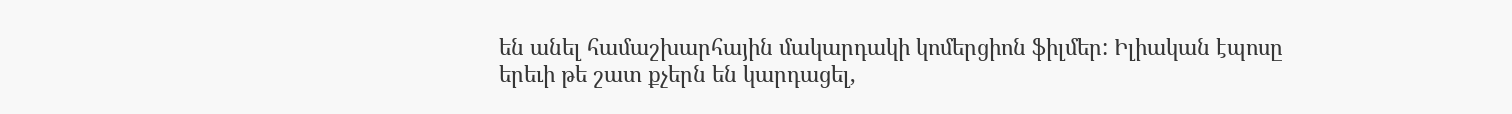են անել համաշխարհային մակարդակի կոմերցիոն ֆիլմեր: Իլիական էպոսը երեւի թե շատ քչերն են կարդացել,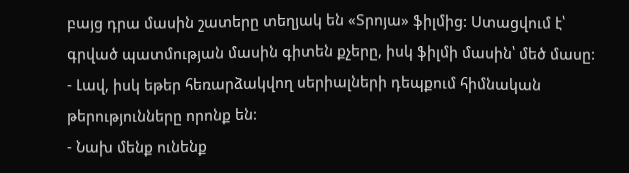բայց դրա մասին շատերը տեղյակ են «Տրոյա» ֆիլմից: Ստացվում է՝ գրված պատմության մասին գիտեն քչերը, իսկ ֆիլմի մասին՝ մեծ մասը:
- Լավ, իսկ եթեր հեռարձակվող սերիալների դեպքում հիմնական թերությունները որոնք են:
- Նախ մենք ունենք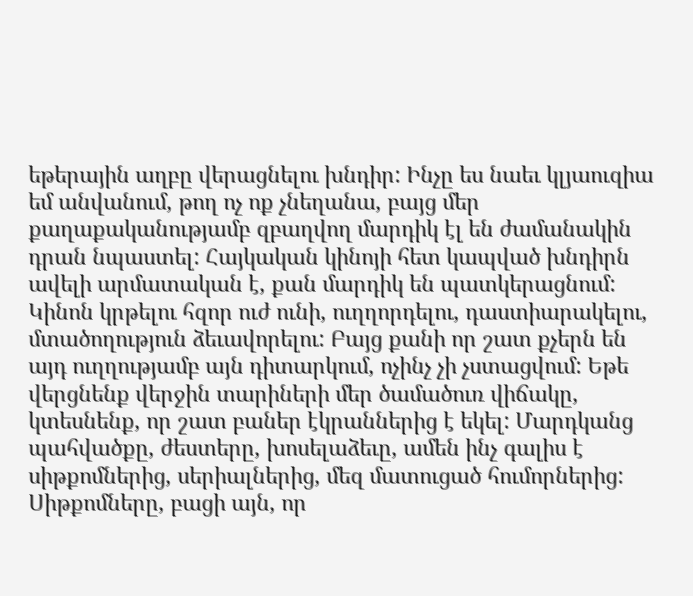եթերային աղբը վերացնելու խնդիր: Ինչը ես նաեւ կլյաուզիա եմ անվանում, թող ոչ ոք չնեղանա, բայց մեր քաղաքականությամբ զբաղվող մարդիկ էլ են ժամանակին դրան նպաստել: Հայկական կինոյի հետ կապված խնդիրն ավելի արմատական է, քան մարդիկ են պատկերացնում: Կինոն կրթելու հզոր ուժ ունի, ուղղորդելու, դաստիարակելու, մտածողություն ձեւավորելու: Բայց քանի որ շատ քչերն են այդ ուղղությամբ այն դիտարկում, ոչինչ չի չստացվում: Եթե վերցնենք վերջին տարիների մեր ծամածուռ վիճակը, կտեսնենք, որ շատ բաներ էկրաններից է եկել: Մարդկանց պահվածքը, ժեստերը, խոսելաձեւը, ամեն ինչ գալիս է սիթքոմներից, սերիալներից, մեզ մատուցած հումորներից: Սիթքոմները, բացի այն, որ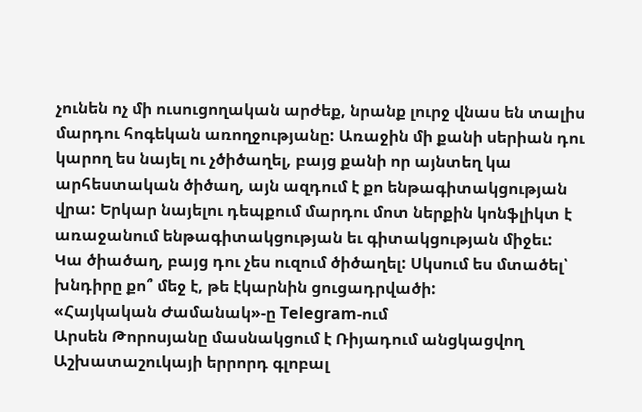չունեն ոչ մի ուսուցողական արժեք, նրանք լուրջ վնաս են տալիս մարդու հոգեկան առողջությանը: Առաջին մի քանի սերիան դու կարող ես նայել ու չծիծաղել, բայց քանի որ այնտեղ կա արհեստական ծիծաղ, այն ազդում է քո ենթագիտակցության վրա: Երկար նայելու դեպքում մարդու մոտ ներքին կոնֆլիկտ է առաջանում ենթագիտակցության եւ գիտակցության միջեւ: Կա ծիածաղ, բայց դու չես ուզում ծիծաղել: Սկսում ես մտածել՝ խնդիրը քո՞ մեջ է, թե էկարնին ցուցադրվածի:
«Հայկական Ժամանակ»-ը Telegram-ում
Արսեն Թորոսյանը մասնակցում է Ռիյադում անցկացվող Աշխատաշուկայի երրորդ գլոբալ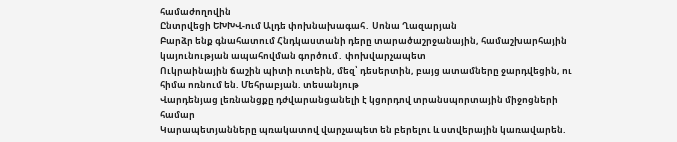համաժողովին
Ընտրվեցի ԵԽԽՎ-ում Ալդե փոխնախագահ․ Սոնա Ղազարյան
Բարձր ենք գնահատում Հնդկաստանի դերը տարածաշրջանային, համաշխարհային կայունության ապահովման գործում․ փոխվարչապետ
Ուկրաինային ճաշին պիտի ուտեին, մեզ՝ դեսերտին, բայց ատամները ջարդվեցին, ու հիմա ոռնում են. Մեհրաբյան. տեսանյութ
Վարդենյաց լեռնանցքը դժվարանցանելի է կցորդով տրանսպորտային միջոցների համար
Կարապետյանները պռակատով վարչապետ են բերելու և ստվերային կառավարեն.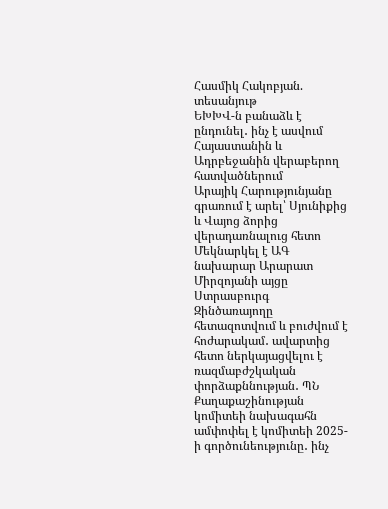Հասմիկ Հակոբյան. տեսանյութ
ԵԽԽՎ-ն բանաձև է ընդունել․ ինչ է ասվում Հայաստանին և Ադրբեջանին վերաբերող հատվածներում
Արայիկ Հարությունյանը գրառում է արել՝ Սյունիքից և Վայոց ձորից վերադառնալուց հետո
Մեկնարկել է ԱԳ նախարար Արարատ Միրզոյանի այցը Ստրասբուրգ
Զինծառայողը հետազոտվում և բուժվում է հոժարակամ․ ավարտից հետո ներկայացվելու է ռազմաբժշկական փորձաքննության․ ՊՆ
Քաղաքաշինության կոմիտեի նախագահն ամփոփել է կոմիտեի 2025-ի գործունեությունը․ ինչ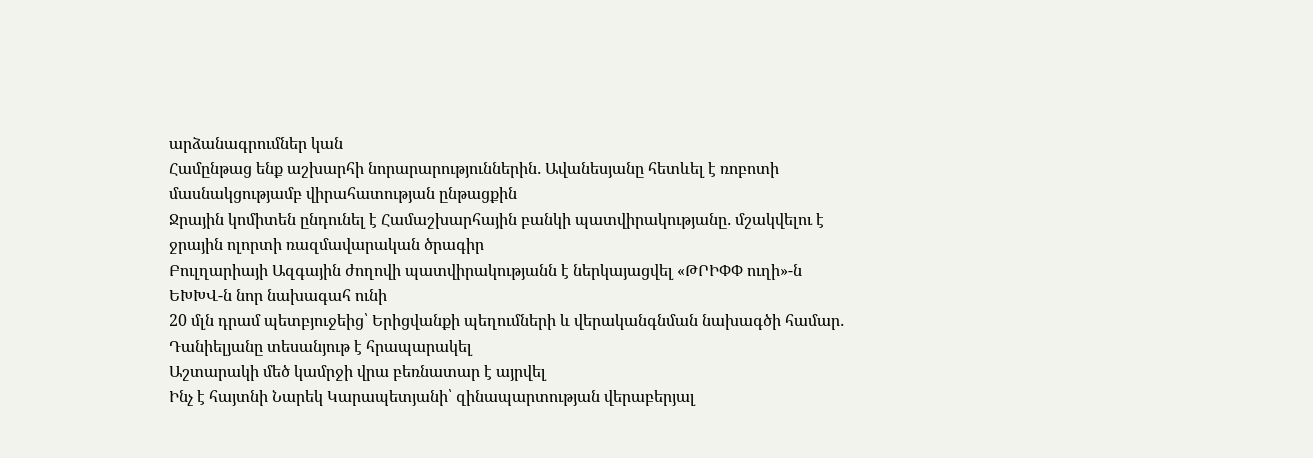արձանագրումներ կան
Համընթաց ենք աշխարհի նորարարություններին․ Ավանեսյանը հետևել է ռոբոտի մասնակցությամբ վիրահատության ընթացքին
Ջրային կոմիտեն ընդունել է Համաշխարհային բանկի պատվիրակությանը․ մշակվելու է ջրային ոլորտի ռազմավարական ծրագիր
Բուլղարիայի Ազգային ժողովի պատվիրակությանն է ներկայացվել «ԹՐԻՓՓ ուղի»-ն
ԵԽԽՎ-ն նոր նախագահ ունի
20 մլն դրամ պետբյուջեից՝ Երիցվանքի պեղումների և վերականգնման նախագծի համար․ Դանիելյանը տեսանյութ է հրապարակել
Աշտարակի մեծ կամրջի վրա բեռնատար է այրվել
Ինչ է հայտնի Նարեկ Կարապետյանի՝ զինապարտության վերաբերյալ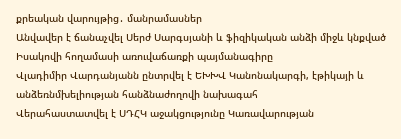քրեական վարույթից․ մանրամասներ
Անվավեր է ճանաչվել Սերժ Սարգսյանի և ֆիզիկական անձի միջև կնքված Իսակովի հողամասի առուվաճառքի պայմանագիրը
Վլադիմիր Վարդանյանն ընտրվել է ԵԽԽՎ Կանոնակարգի, էթիկայի և անձեռնմխելիության հանձնաժողովի նախագահ
Վերահաստատվել է ՍԴՀԿ աջակցությունը Կառավարության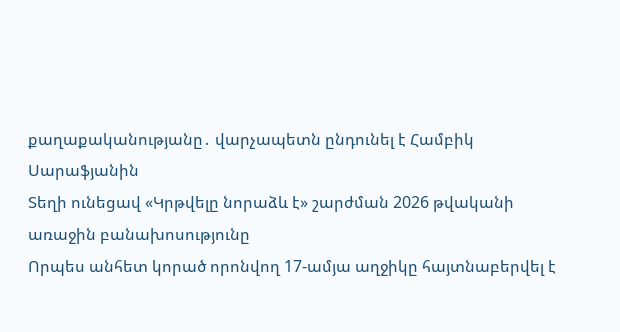քաղաքականությանը․ վարչապետն ընդունել է Համբիկ Սարաֆյանին
Տեղի ունեցավ «Կրթվելը նորաձև է» շարժման 2026 թվականի առաջին բանախոսությունը
Որպես անհետ կորած որոնվող 17-ամյա աղջիկը հայտնաբերվել է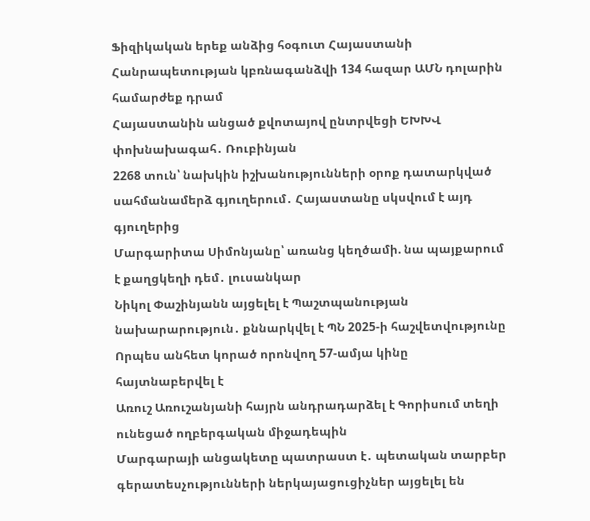Ֆիզիկական երեք անձից հօգուտ Հայաստանի Հանրապետության կբռնագանձվի 134 հազար ԱՄՆ դոլարին համարժեք դրամ
Հայաստանին անցած քվոտայով ընտրվեցի ԵԽԽՎ փոխնախագահ․ Ռուբինյան
2268 տուն՝ նախկին իշխանությունների օրոք դատարկված սահմանամերձ գյուղերում․ Հայաստանը սկսվում է այդ գյուղերից
Մարգարիտա Սիմոնյանը՝ առանց կեղծամի. նա պայքարում է քաղցկեղի դեմ․ լուսանկար
Նիկոլ Փաշինյանն այցելել է Պաշտպանության նախարարություն․ քննարկվել է ՊՆ 2025-ի հաշվետվությունը
Որպես անհետ կորած որոնվող 57-ամյա կինը հայտնաբերվել է
Առուշ Առուշանյանի հայրն անդրադարձել է Գորիսում տեղի ունեցած ողբերգական միջադեպին
Մարգարայի անցակետը պատրաստ է․ պետական տարբեր գերատեսչությունների ներկայացուցիչներ այցելել են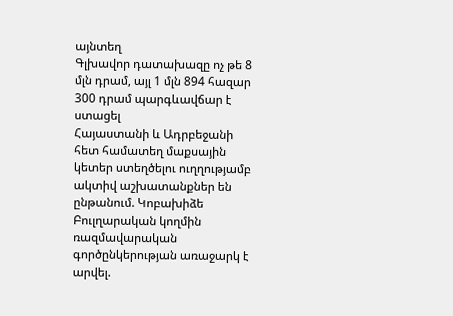այնտեղ
Գլխավոր դատախազը ոչ թե 8 մլն դրամ, այլ 1 մլն 894 հազար 300 դրամ պարգևավճար է ստացել
Հայաստանի և Ադրբեջանի հետ համատեղ մաքսային կետեր ստեղծելու ուղղությամբ ակտիվ աշխատանքներ են ընթանում. Կոբախիձե
Բուլղարական կողմին ռազմավարական գործընկերության առաջարկ է արվել.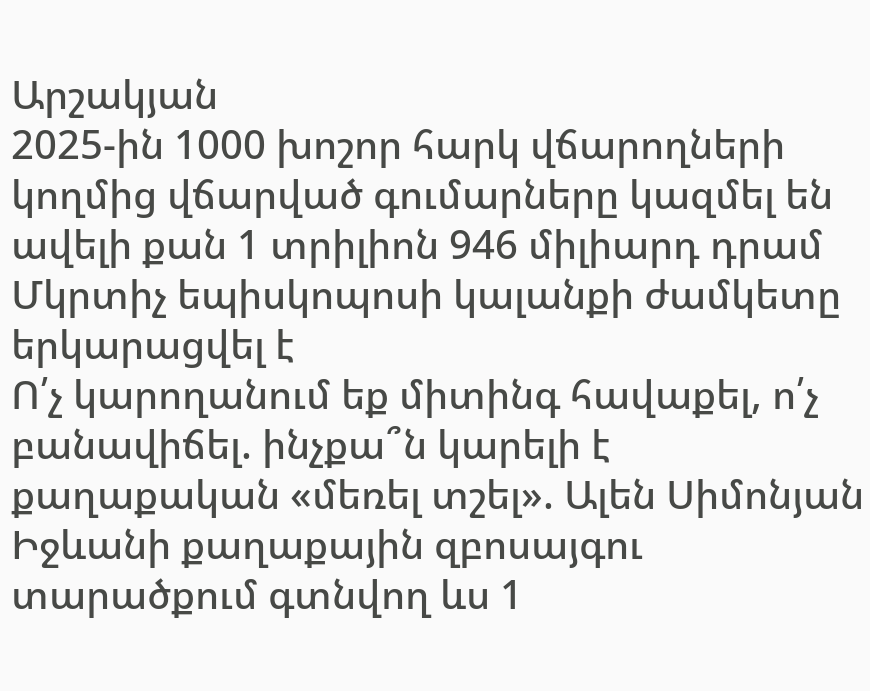Արշակյան
2025-ին 1000 խոշոր հարկ վճարողների կողմից վճարված գումարները կազմել են ավելի քան 1 տրիլիոն 946 միլիարդ դրամ
Մկրտիչ եպիսկոպոսի կալանքի ժամկետը երկարացվել է
Ո՛չ կարողանում եք միտինգ հավաքել, ո՛չ բանավիճել. ինչքա՞ն կարելի է քաղաքական «մեռել տշել». Ալեն Սիմոնյան
Իջևանի քաղաքային զբոսայգու տարածքում գտնվող ևս 1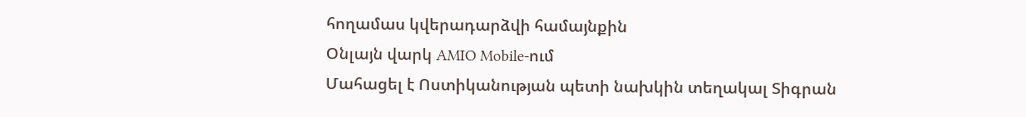հողամաս կվերադարձվի համայնքին
Օնլայն վարկ AMIO Mobile-ում
Մահացել է Ոստիկանության պետի նախկին տեղակալ Տիգրան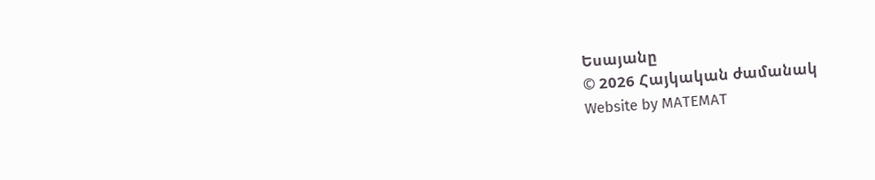Եսայանը
© 2026 Հայկական ժամանակ
Website by MATEMAT